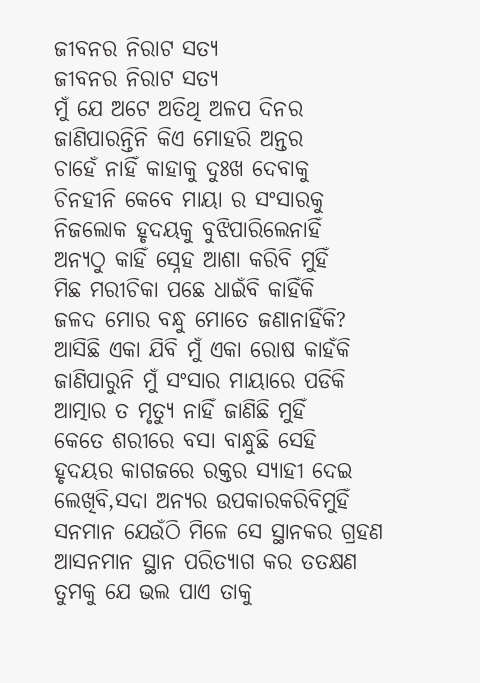ଜୀବନର ନିରାଟ ସତ୍ୟ
ଜୀବନର ନିରାଟ ସତ୍ୟ
ମୁଁ ଯେ ଅଟେ ଅତିଥି ଅଳପ ଦିନର
ଜାଣିପାରନ୍ତିନି କିଏ ମୋହରି ଅନ୍ତର
ଚାହେଁ ନାହିଁ କାହାକୁ ଦୁଃଖ ଦେବାକୁ
ଚିନହୀନି କେବେ ମାୟା ର ସଂସାରକୁ
ନିଜଲୋକ ହୃଦୟକୁ ବୁଝିପାରିଲେନାହିଁ
ଅନ୍ୟଠୁ କାହିଁ ସ୍ନେହ ଆଶା କରିବି ମୁହିଁ
ମିଛ ମରୀଚିକା ପଛେ ଧାଇଁବି କାହିଁକି
ଜଳଦ ମୋର ବନ୍ଧୁ ମୋତେ ଜଣାନାହିଁକି?
ଆସିଛି ଏକା ଯିବି ମୁଁ ଏକା ରୋଷ କାହଁକି
ଜାଣିପାରୁନି ମୁଁ ସଂସାର ମାୟାରେ ପଡିକି
ଆତ୍ମାର ତ ମୃତ୍ଯୁ ନାହିଁ ଜାଣିଛି ମୁହିଁ
କେତେ ଶରୀରେ ବସା ବାନ୍ଧୁଛି ସେହି
ହୃଦୟର କାଗଜରେ ରକ୍ତର ସ୍ୟାହୀ ଦେଇ
ଲେଖିବି,ସଦା ଅନ୍ୟର ଉପକାରକରିବିମୁହିଁ
ସନମାନ ଯେଉଁଠି ମିଳେ ସେ ସ୍ଥାନକର ଗ୍ରହଣ
ଆସନମାନ ସ୍ଥାନ ପରିତ୍ୟାଗ କର ତତକ୍ଷଣ
ତୁମକୁ ଯେ ଭଲ ପାଏ ତାକୁ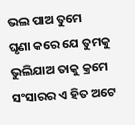ଭଲ ପାଅ ତୁମେ
ଘୃଣା କରେ ଯେ ତୁମକୁ ଭୁଲିଯାଅ ତାକୁ କ୍ରମେ
ସଂସାରର ଏ ହିତ ଅଟେ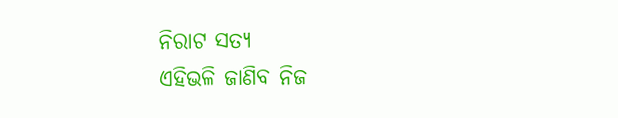ନିରାଟ ସତ୍ୟ
ଏହିଭଳି ଜାଣିବ ନିଜ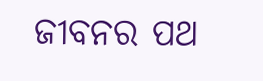ଜୀବନର ପଥ